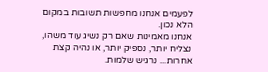לפעמים אנחנו מחפשות תשובות במקום הלא נכון.
אנחנו מאמינות שאם רק נשיג עוד משהו, נצליח יותר, נספיק יותר, או נהיה קצת אחרות... נרגיש שלמות.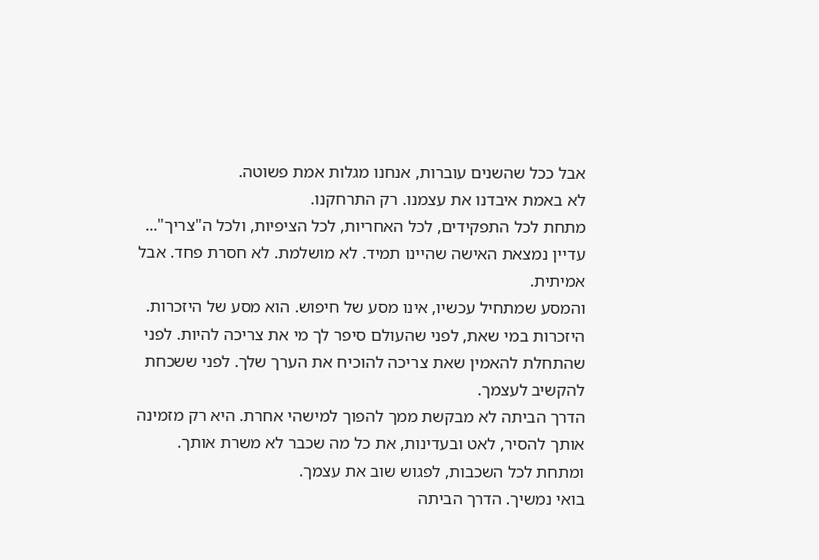אבל ככל שהשנים עוברות, אנחנו מגלות אמת פשוטה.
לא באמת איבדנו את עצמנו. רק התרחקנו.
מתחת לכל התפקידים, לכל האחריות, לכל הציפיות, ולכל ה"צריך"... עדיין נמצאת האישה שהיינו תמיד. לא מושלמת. לא חסרת פחד. אבל אמיתית.
והמסע שמתחיל עכשיו, אינו מסע של חיפוש. הוא מסע של היזכרות.
היזכרות במי שאת, לפני שהעולם סיפר לך מי את צריכה להיות. לפני שהתחלת להאמין שאת צריכה להוכיח את הערך שלך. לפני ששכחת להקשיב לעצמך.
הדרך הביתה לא מבקשת ממך להפוך למישהי אחרת. היא רק מזמינה אותך להסיר, לאט ובעדינות, את כל מה שכבר לא משרת אותך. ומתחת לכל השכבות, לפגוש שוב את עצמך.
בואי נמשיך. הדרך הביתה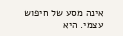אינה מסע של חיפוש עצמי. היא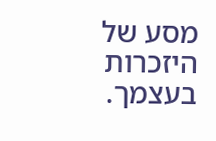מסע של היזכרות בעצמך.